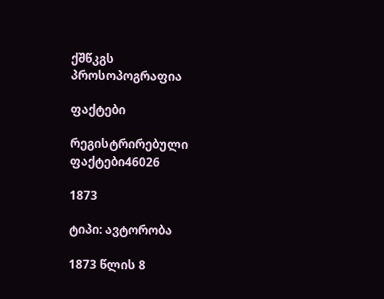ქშწკგს პროსოპოგრაფია

ფაქტები

რეგისტრირებული ფაქტები46026

1873

ტიპი: ავტორობა

1873 წლის 8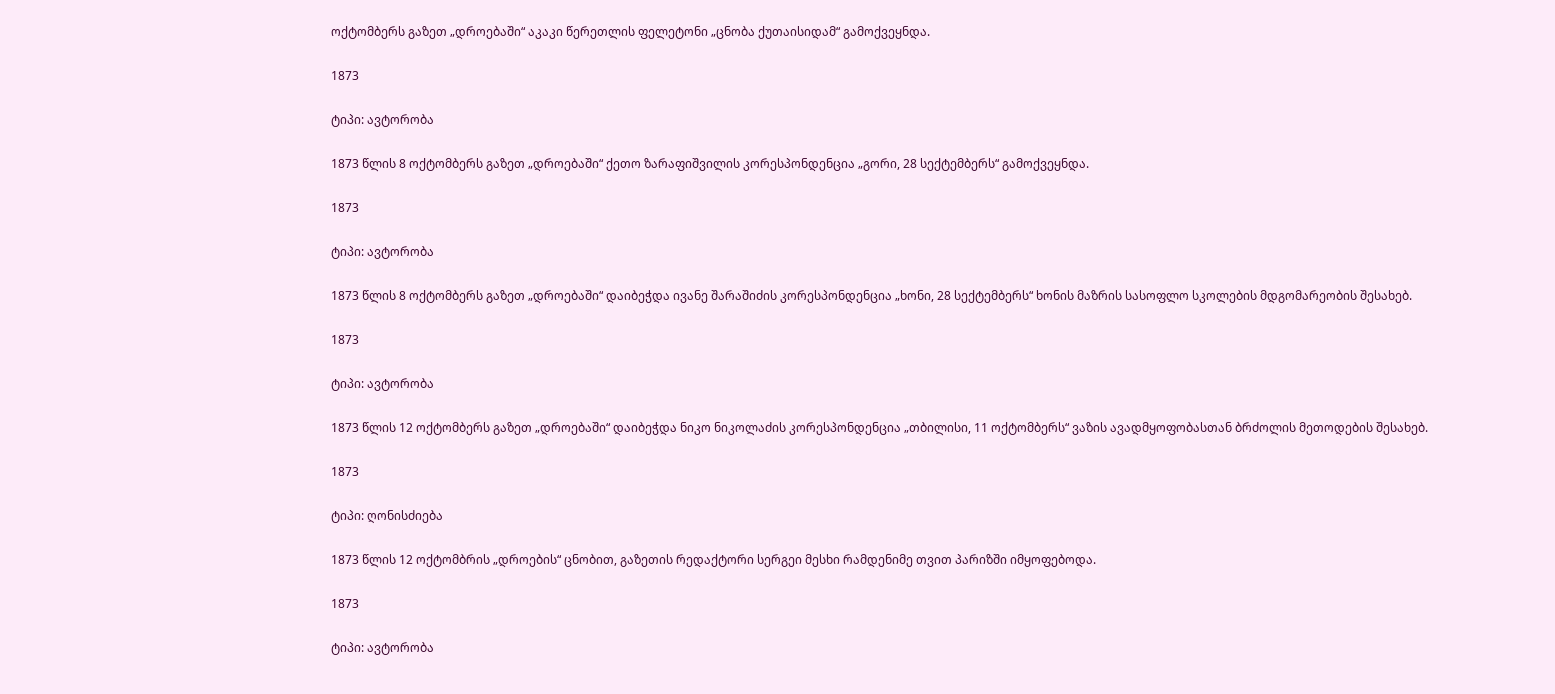ოქტომბერს გაზეთ „დროებაში“ აკაკი წერეთლის ფელეტონი „ცნობა ქუთაისიდამ“ გამოქვეყნდა.

1873

ტიპი: ავტორობა

1873 წლის 8 ოქტომბერს გაზეთ „დროებაში“ ქეთო ზარაფიშვილის კორესპონდენცია „გორი, 28 სექტემბერს“ გამოქვეყნდა.

1873

ტიპი: ავტორობა

1873 წლის 8 ოქტომბერს გაზეთ „დროებაში“ დაიბეჭდა ივანე შარაშიძის კორესპონდენცია „ხონი, 28 სექტემბერს“ ხონის მაზრის სასოფლო სკოლების მდგომარეობის შესახებ.

1873

ტიპი: ავტორობა

1873 წლის 12 ოქტომბერს გაზეთ „დროებაში“ დაიბეჭდა ნიკო ნიკოლაძის კორესპონდენცია „თბილისი, 11 ოქტომბერს“ ვაზის ავადმყოფობასთან ბრძოლის მეთოდების შესახებ.

1873

ტიპი: ღონისძიება

1873 წლის 12 ოქტომბრის „დროების“ ცნობით, გაზეთის რედაქტორი სერგეი მესხი რამდენიმე თვით პარიზში იმყოფებოდა.

1873

ტიპი: ავტორობა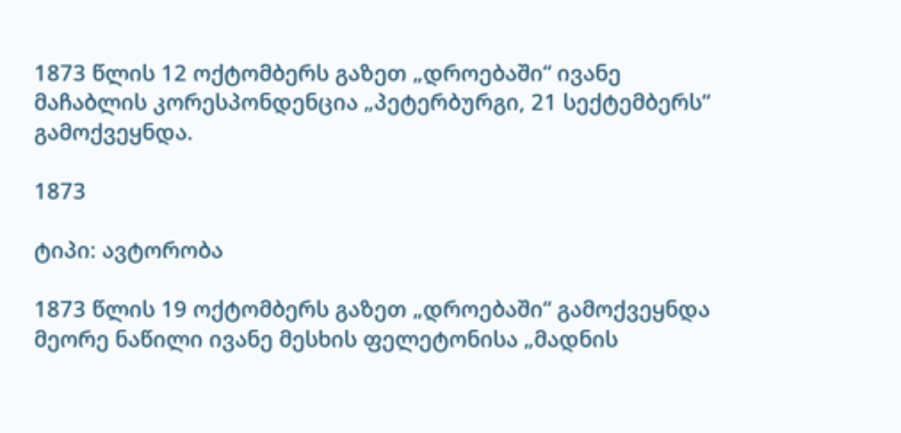1873 წლის 12 ოქტომბერს გაზეთ „დროებაში“ ივანე მაჩაბლის კორესპონდენცია „პეტერბურგი, 21 სექტემბერს“ გამოქვეყნდა.

1873

ტიპი: ავტორობა

1873 წლის 19 ოქტომბერს გაზეთ „დროებაში“ გამოქვეყნდა მეორე ნაწილი ივანე მესხის ფელეტონისა „მადნის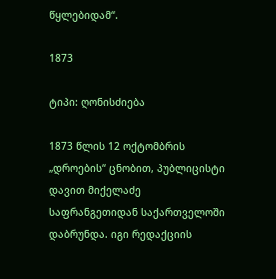წყლებიდამ“.

1873

ტიპი: ღონისძიება

1873 წლის 12 ოქტომბრის „დროების“ ცნობით, პუბლიცისტი დავით მიქელაძე საფრანგეთიდან საქართველოში დაბრუნდა. იგი რედაქციის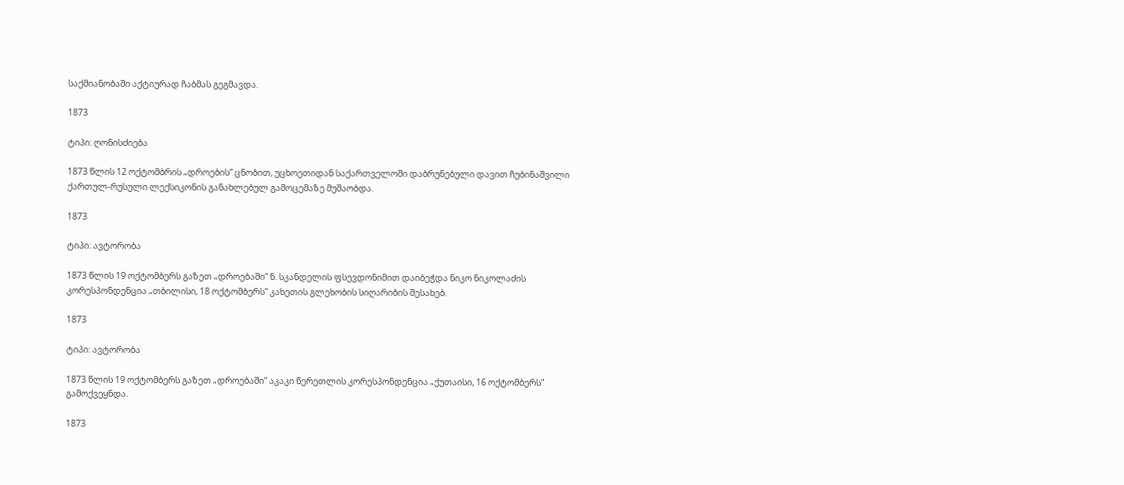საქმიანობაში აქტიურად ჩაბმას გეგმავდა.

1873

ტიპი: ღონისძიება

1873 წლის 12 ოქტომბრის „დროების“ ცნობით, უცხოეთიდან საქართველოში დაბრუნებული დავით ჩუბინაშვილი ქართულ-რუსული ლექსიკონის განახლებულ გამოცემაზე მუშაობდა.

1873

ტიპი: ავტორობა

1873 წლის 19 ოქტომბერს გაზეთ „დროებაში“ ნ. სკანდელის ფსევდონიმით დაიბეჭდა ნიკო ნიკოლაძის კორესპონდენცია „თბილისი, 18 ოქტომბერს“ კახეთის გლეხობის სიღარიბის შესახებ.

1873

ტიპი: ავტორობა

1873 წლის 19 ოქტომბერს გაზეთ „დროებაში“ აკაკი წერეთლის კორესპონდენცია „ქუთაისი, 16 ოქტომბერს“ გამოქვეყნდა.

1873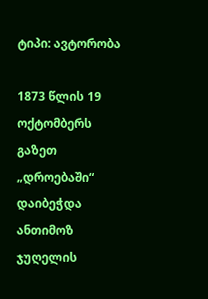ტიპი: ავტორობა

1873 წლის 19 ოქტომბერს გაზეთ „დროებაში“ დაიბეჭდა ანთიმოზ ჯუღელის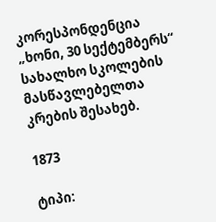კორესპონდენცია „ხონი, 30 სექტემბერს“ სახალხო სკოლების მასწავლებელთა კრების შესახებ.

1873

ტიპი: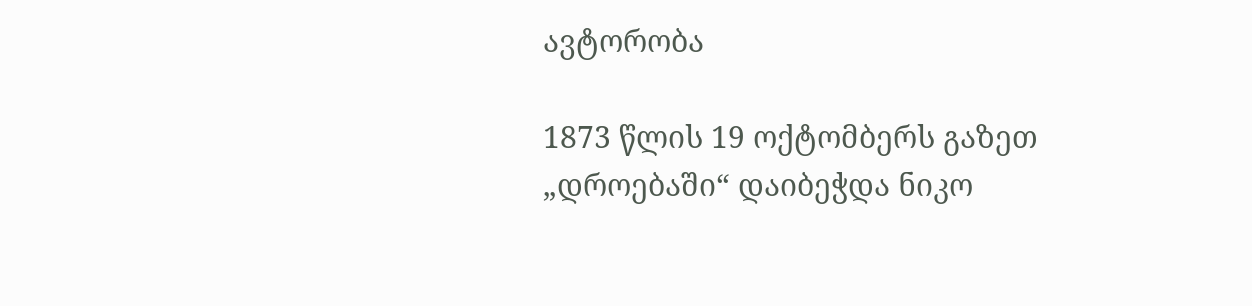ავტორობა

1873 წლის 19 ოქტომბერს გაზეთ „დროებაში“ დაიბეჭდა ნიკო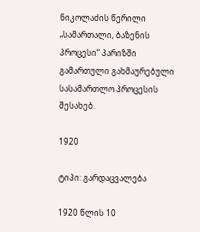ნიკოლაძის წერილი „სამართალი, ბაზენის პროცესი“ პარიზში გამართული გახმაურებული სასამართლო პროცესის შესახებ.

1920

ტიპი: გარდაცვალება

1920 წლის 10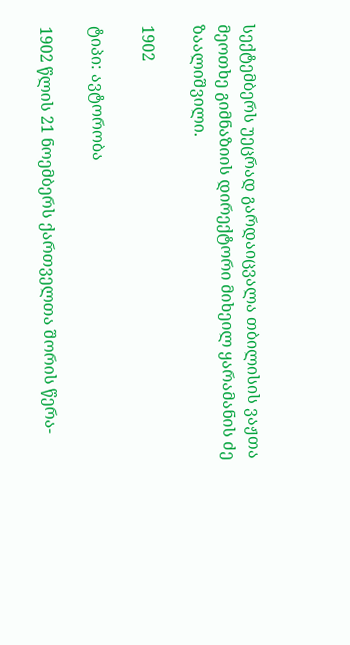სექტემბერს უეცრად გარდაიცვალა თბილისის ვაჟთა მეოთხე გიმნაზიის დირექტორი მიხეილ ყარამანის ძე ზაალიშვილი.

1902

ტიპი: ავტორობა

1902 წლის 21 ნოემბერს ქართველთა შორის წერა-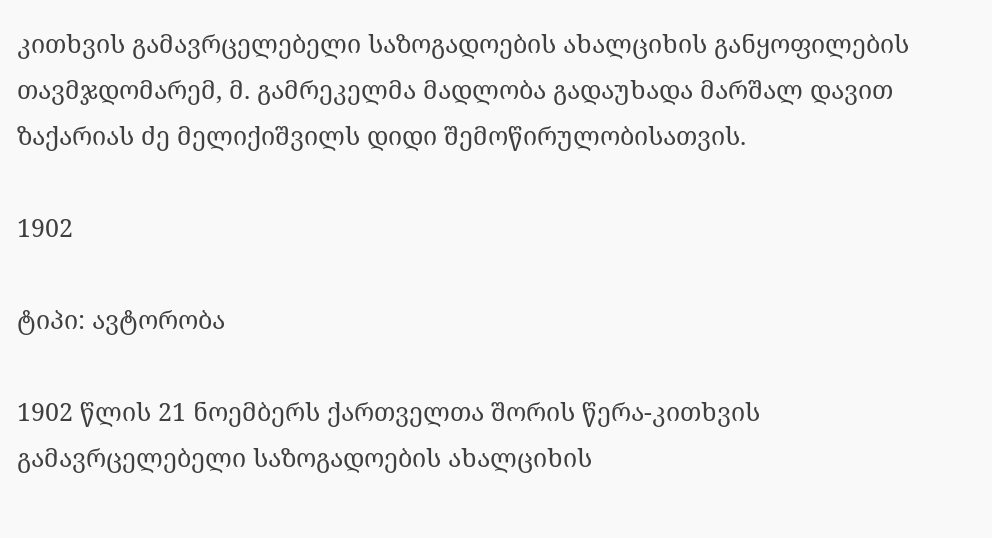კითხვის გამავრცელებელი საზოგადოების ახალციხის განყოფილების თავმჯდომარემ, მ. გამრეკელმა მადლობა გადაუხადა მარშალ დავით ზაქარიას ძე მელიქიშვილს დიდი შემოწირულობისათვის.

1902

ტიპი: ავტორობა

1902 წლის 21 ნოემბერს ქართველთა შორის წერა-კითხვის გამავრცელებელი საზოგადოების ახალციხის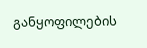განყოფილების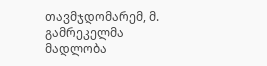თავმჯდომარემ, მ. გამრეკელმა მადლობა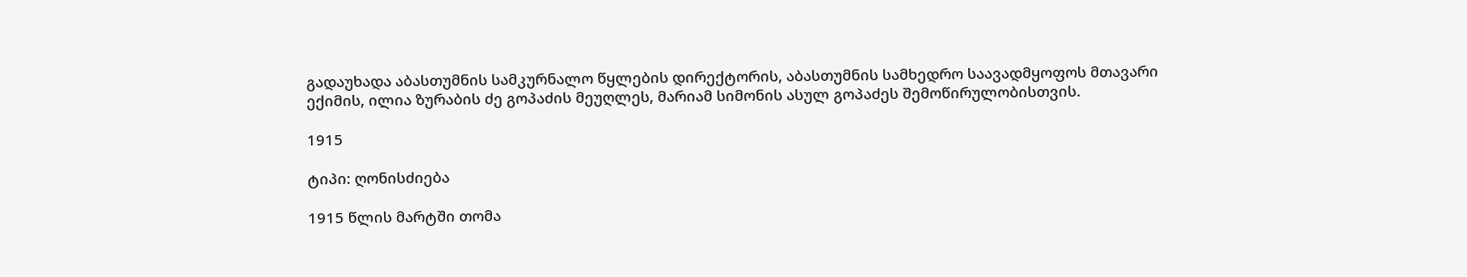გადაუხადა აბასთუმნის სამკურნალო წყლების დირექტორის, აბასთუმნის სამხედრო საავადმყოფოს მთავარი ექიმის, ილია ზურაბის ძე გოპაძის მეუღლეს, მარიამ სიმონის ასულ გოპაძეს შემოწირულობისთვის.

1915

ტიპი: ღონისძიება

1915 წლის მარტში თომა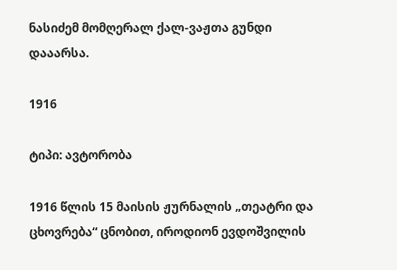ნასიძემ მომღერალ ქალ-ვაჟთა გუნდი დააარსა.

1916

ტიპი: ავტორობა

1916 წლის 15 მაისის ჟურნალის „თეატრი და ცხოვრება“ ცნობით, იროდიონ ევდოშვილის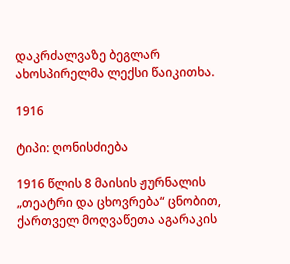დაკრძალვაზე ბეგლარ ახოსპირელმა ლექსი წაიკითხა.

1916

ტიპი: ღონისძიება

1916 წლის 8 მაისის ჟურნალის „თეატრი და ცხოვრება“ ცნობით, ქართველ მოღვაწეთა აგარაკის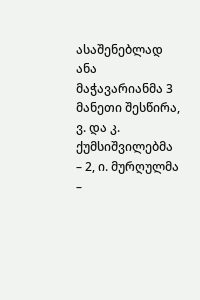ასაშენებლად ანა მაჭავარიანმა 3 მანეთი შესწირა, ვ. და კ. ქუმსიშვილებმა – 2, ი. მურღულმა –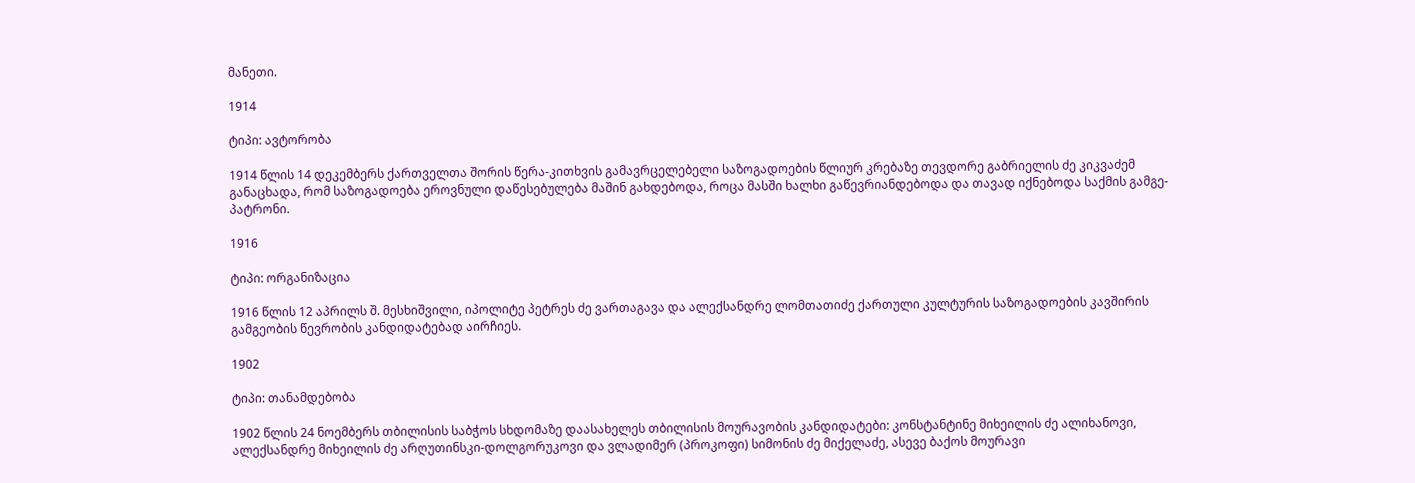მანეთი.

1914

ტიპი: ავტორობა

1914 წლის 14 დეკემბერს ქართველთა შორის წერა-კითხვის გამავრცელებელი საზოგადოების წლიურ კრებაზე თევდორე გაბრიელის ძე კიკვაძემ განაცხადა, რომ საზოგადოება ეროვნული დაწესებულება მაშინ გახდებოდა, როცა მასში ხალხი გაწევრიანდებოდა და თავად იქნებოდა საქმის გამგე-პატრონი.

1916

ტიპი: ორგანიზაცია

1916 წლის 12 აპრილს შ. მესხიშვილი, იპოლიტე პეტრეს ძე ვართაგავა და ალექსანდრე ლომთათიძე ქართული კულტურის საზოგადოების კავშირის გამგეობის წევრობის კანდიდატებად აირჩიეს.

1902

ტიპი: თანამდებობა

1902 წლის 24 ნოემბერს თბილისის საბჭოს სხდომაზე დაასახელეს თბილისის მოურავობის კანდიდატები: კონსტანტინე მიხეილის ძე ალიხანოვი, ალექსანდრე მიხეილის ძე არღუთინსკი-დოლგორუკოვი და ვლადიმერ (პროკოფი) სიმონის ძე მიქელაძე, ასევე ბაქოს მოურავი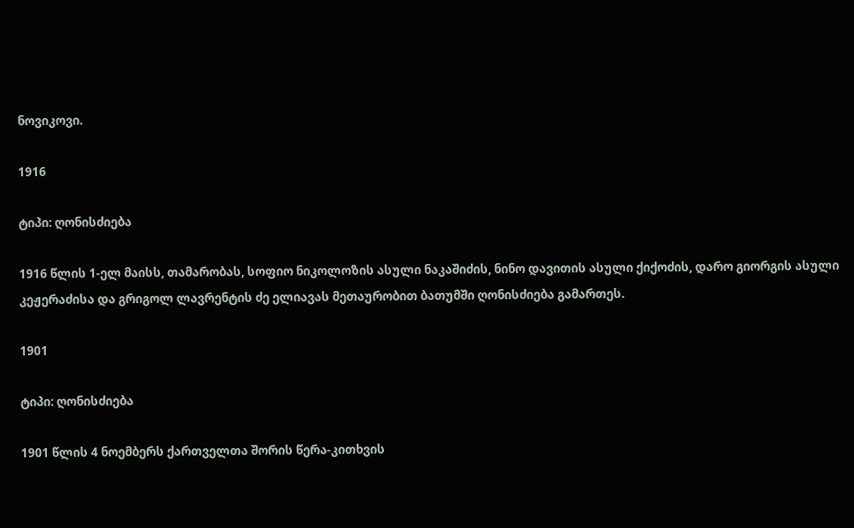ნოვიკოვი.

1916

ტიპი: ღონისძიება

1916 წლის 1-ელ მაისს, თამარობას, სოფიო ნიკოლოზის ასული ნაკაშიძის, ნინო დავითის ასული ქიქოძის, დარო გიორგის ასული კეჟერაძისა და გრიგოლ ლავრენტის ძე ელიავას მეთაურობით ბათუმში ღონისძიება გამართეს.

1901

ტიპი: ღონისძიება

1901 წლის 4 ნოემბერს ქართველთა შორის წერა-კითხვის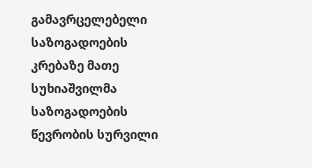გამავრცელებელი საზოგადოების კრებაზე მათე სუხიაშვილმა საზოგადოების წევრობის სურვილი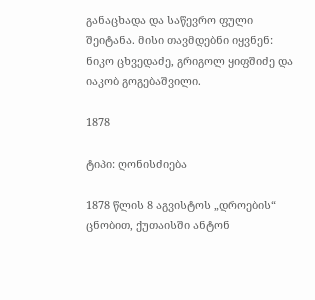განაცხადა და საწევრო ფული შეიტანა. მისი თავმდებნი იყვნენ: ნიკო ცხვედაძე, გრიგოლ ყიფშიძე და იაკობ გოგებაშვილი.

1878

ტიპი: ღონისძიება

1878 წლის 8 აგვისტოს „დროების“ ცნობით, ქუთაისში ანტონ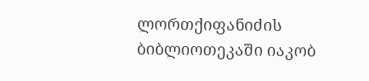ლორთქიფანიძის ბიბლიოთეკაში იაკობ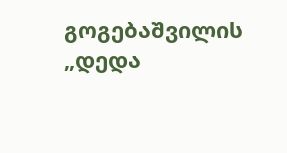გოგებაშვილის „დედა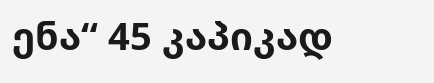ენა“ 45 კაპიკად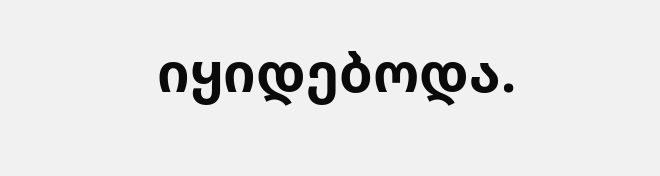იყიდებოდა.